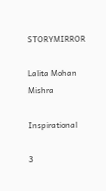STORYMIRROR

Lalita Mohan Mishra

Inspirational

3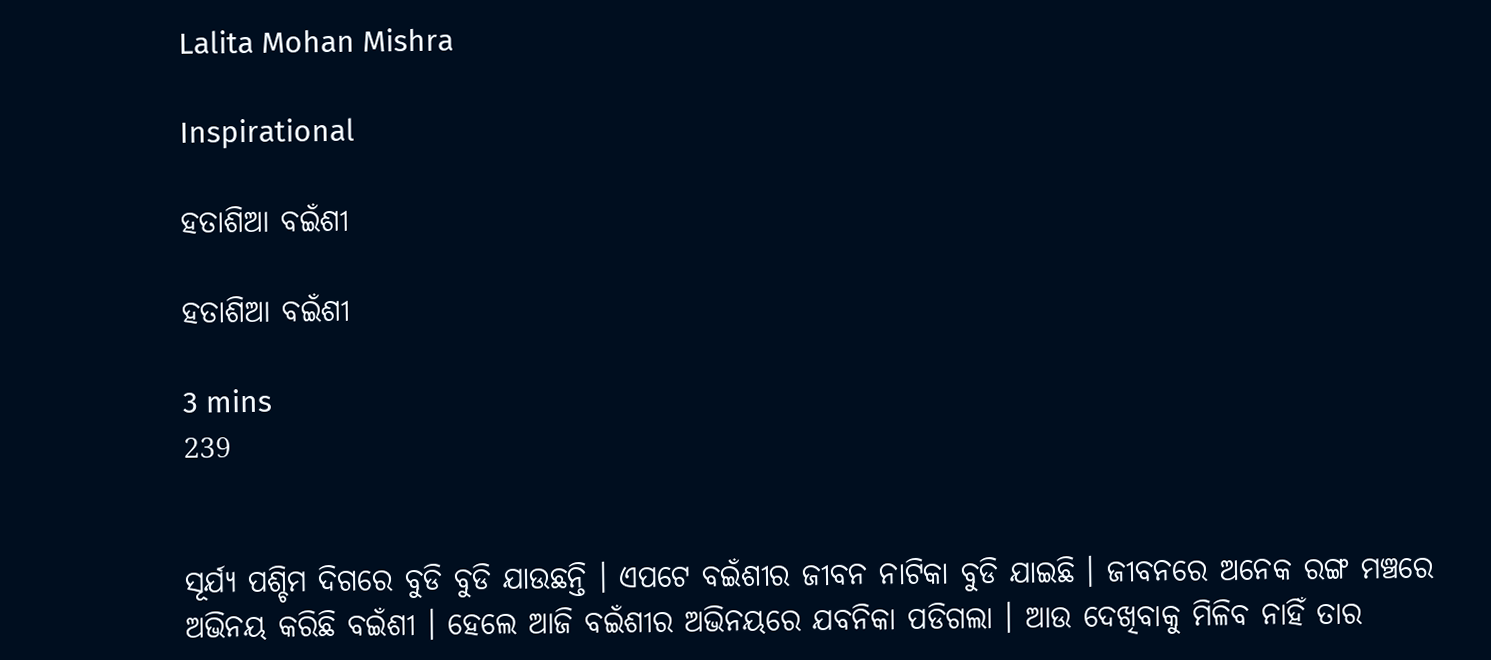Lalita Mohan Mishra

Inspirational

ହତାଶିଆ ବଇଁଶୀ

ହତାଶିଆ ବଇଁଶୀ

3 mins
239


ସୂର୍ଯ୍ୟ ପଶ୍ଚିମ ଦିଗରେ ବୁଡି ବୁଡି ଯାଉଛନ୍ତି । ଏପଟେ ବଇଁଶୀର ଜୀବନ ନାଟିକା ବୁଡି ଯାଇଛି । ଜୀବନରେ ଅନେକ ରଙ୍ଗ ମଞ୍ଚରେ ଅଭିନୟ କରିଛି ବଇଁଶୀ । ହେଲେ ଆଜି ବଇଁଶୀର ଅଭିନୟରେ ଯବନିକା ପଡିଗଲା । ଆଉ ଦେଖିବାକୁ ମିଳିବ ନାହିଁ ତାର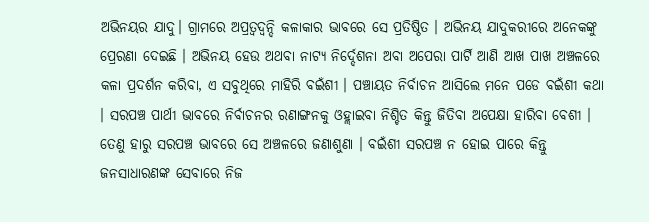ଅଭିନୟର ଯାଦୁ। ଗ୍ରାମରେ ଅପ୍ରତ୍ବଦ୍ବନ୍ଦି କଳାକାର ଭାବରେ ସେ ପ୍ରତିଷ୍ଠିତ । ଅଭିନୟ ଯାଦୁକରୀରେ ଅନେକଙ୍କୁ ପ୍ରେରଣା ଦେଇଛି । ଅଭିନୟ ହେଉ ଅଥବା ନାଟ୍ୟ ନିର୍ଦ୍ଦେଶନା ଅବା ଅପେରା ପାର୍ଟି ଆଣି ଆଖ ପାଖ ଅଞ୍ଚଳରେ କଳା ପ୍ରଦର୍ଶନ କରିବା, ଏ ସବୁଥିରେ ମାହିରି ବଇଁଶୀ । ପଞ୍ଚାୟତ ନିର୍ବାଚନ ଆସିଲେ ମନେ ପଡେ ବଇଁଶୀ କଥା । ସରପଞ୍ଚ ପାର୍ଥୀ ଭାବରେ ନିର୍ବାଚନର ରଣାଙ୍ଗନକୁ ଓହ୍ଲାଇବା ନିଶ୍ଚିତ କିନ୍ତୁ ଜିତିବା ଅପେକ୍ଷା ହାରିବା ବେଶୀ । ତେଣୁ ହାରୁ ସରପଞ୍ଚ ଭାବରେ ସେ ଅଞ୍ଚଳରେ ଜଣାଶୁଣା । ବଇଁଶୀ ସରପଞ୍ଚ ନ ହୋଇ ପାରେ କିନ୍ତୁ ଜନସାଧାରଣଙ୍କ ସେବାରେ ନିଜ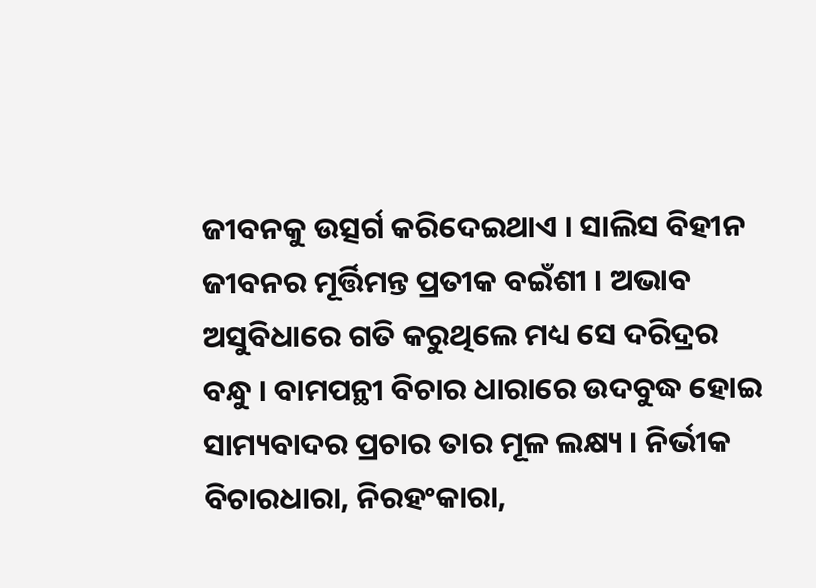ଜୀବନକୁ ଉତ୍ସର୍ଗ କରିଦେଇଥାଏ । ସାଲିସ ବିହୀନ ଜୀବନର ମୂର୍ତ୍ତିମନ୍ତ ପ୍ରତୀକ ବଇଁଶୀ । ଅଭାବ ଅସୁବିଧାରେ ଗତି କରୁଥିଲେ ମଧ୍ୟ ସେ ଦରିଦ୍ରର ବନ୍ଧୁ । ବାମପନ୍ଥୀ ବିଚାର ଧାରାରେ ଉଦବୁଦ୍ଧ ହୋଇ ସାମ୍ୟବାଦର ପ୍ରଚାର ତାର ମୂଳ ଲକ୍ଷ୍ୟ । ନିର୍ଭୀକ ବିଚାରଧାରା, ନିରହଂକାରା,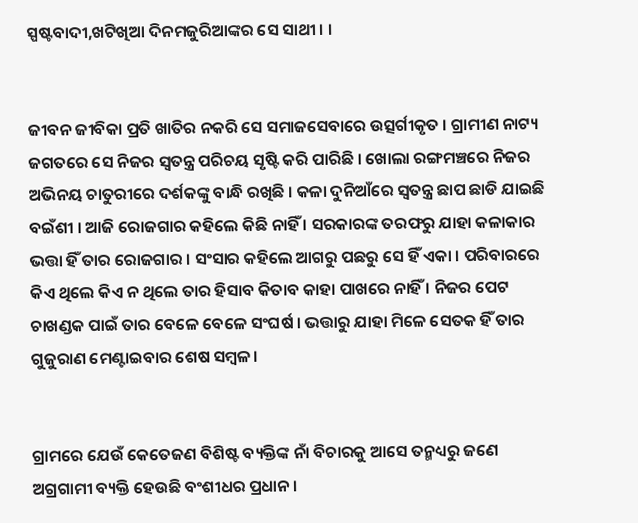ସ୍ପଷ୍ଟବାଦୀ,ଖଟିଖିଆ ଦିନମଜୁରିଆଙ୍କର ସେ ସାଥୀ । ।


ଜୀବନ ଜୀବିକା ପ୍ରତି ଖାତିର ନକରି ସେ ସମାଜସେବାରେ ଉତ୍ସର୍ଗୀକୃତ । ଗ୍ରାମୀଣ ନାଟ୍ୟ ଜଗତରେ ସେ ନିଜର ସ୍ୱତନ୍ତ୍ର ପରିଚୟ ସୃଷ୍ଟି କରି ପାରିଛି । ଖୋଲା ରଙ୍ଗମଞ୍ଚରେ ନିଜର ଅଭିନୟ ଚାତୁରୀରେ ଦର୍ଶକଙ୍କୁ ବାନ୍ଧି ରଖିଛି । କଳା ଦୁନିଆଁରେ ସ୍ବତନ୍ତ୍ର ଛାପ ଛାଡି ଯାଇଛି ବଇଁଶୀ । ଆଜି ରୋଜଗାର କହିଲେ କିଛି ନାହିଁ । ସରକାରଙ୍କ ତରଫରୁ ଯାହା କଳାକାର ଭତ୍ତା ହିଁ ତାର ରୋଜଗାର । ସଂସାର କହିଲେ ଆଗରୁ ପଛରୁ ସେ ହିଁ ଏକା । ପରିବାରରେ କିଏ ଥିଲେ କିଏ ନ ଥିଲେ ତାର ହିସାବ କିତାବ କାହା ପାଖରେ ନାହିଁ । ନିଜର ପେଟ ଚାଖଣ୍ଡକ ପାଇଁ ତାର ବେଳେ ବେଳେ ସଂଘର୍ଷ । ଭତ୍ତାରୁ ଯାହା ମିଳେ ସେତକ ହିଁ ତାର ଗୁଜୁରାଣ ମେଣ୍ଟାଇବାର ଶେଷ ସମ୍ବଳ।


ଗ୍ରାମରେ ଯେଉଁ କେତେଜଣ ବିଶିଷ୍ଟ ବ୍ୟକ୍ତିଙ୍କ ନାଁ ବିଚାରକୁ ଆସେ ତନ୍ମଧ୍ୟରୁ ଜଣେ ଅଗ୍ରଗାମୀ ବ୍ୟକ୍ତି ହେଉଛି ବଂଶୀଧର ପ୍ରଧାନ ।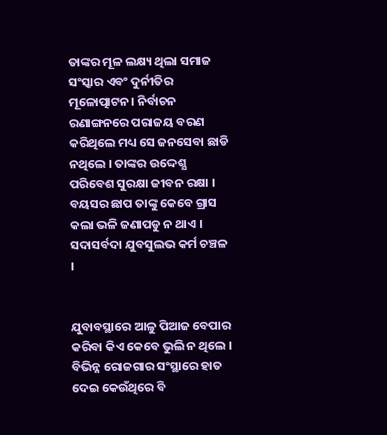ତାଙ୍କର ମୂଳ ଲକ୍ଷ୍ୟ ଥିଲା ସମାଜ ସଂସ୍କାର ଏବଂ ଦୁର୍ନୀତିର ମୂଳୋତ୍ପାଟନ। ନିର୍ବାଚନ ରଣାଙ୍ଗନରେ ପରାଜୟ ବରଣ କରିଥିଲେ ମଧ୍ୟ ସେ ଜନସେବା ଛାଡି ନଥିଲେ । ତାଙ୍କର ଉଦ୍ଦେଶ୍ଯ ପରିବେଶ ସୁରକ୍ଷା ଜୀବନ ରକ୍ଷା । ବୟସର ଛାପ ତାଙ୍କୁ କେବେ ଗ୍ରାସ କଲା ଭଳି ଜଣାପଡୁ ନ ଥାଏ । ସଦାସର୍ବଦା ଯୁବସୁଲଭ କର୍ମ ଚଞ୍ଚଳ ।


ଯୁବାବସ୍ଥାରେ ଆଳୁ ପିଆଜ ବେପାର କରିବା କିଏ କେବେ ଭୁଲି ନ ଥିଲେ । ବିଭିନ୍ନ ରୋଜଗାର ସଂସ୍ଥାରେ ହାତ ଦେଇ କେଉଁଥିରେ ବି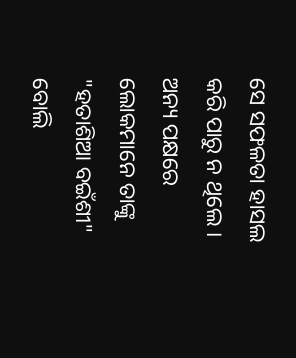ସେ ସଫଳତା ହାସଲ କରି ପାରୁ ନ ଥିଲେ । ଅନ୍ୟ ପକ୍ଷରେ ଲୋକମାନେ ତାଙ୍କୁ "ହତାଶିଆ ବଇଁଶୀ" ବୋଲି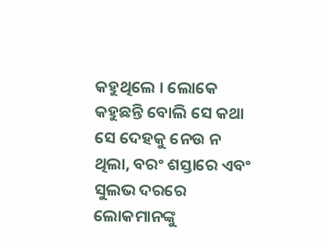କହୁଥିଲେ । ଲୋକେ କହୁଛନ୍ତି ବୋଲି ସେ କଥା ସେ ଦେହକୁ ନେଉ ନ ଥିଲା, ବରଂ ଶସ୍ତାରେ ଏବଂ ସୁଲଭ ଦରରେ ଲୋକମାନଙ୍କୁ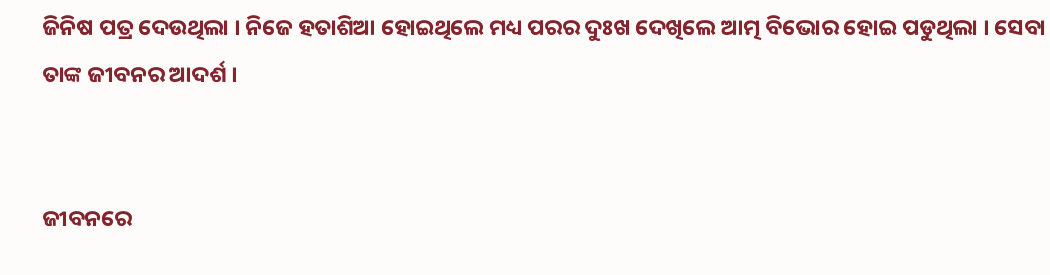ଜିନିଷ ପତ୍ର ଦେଉଥିଲା । ନିଜେ ହତାଶିଆ ହୋଇଥିଲେ ମଧ୍ୟ ପରର ଦୁଃଖ ଦେଖିଲେ ଆତ୍ମ ବିଭୋର ହୋଇ ପଡୁଥିଲା । ସେବା ତାଙ୍କ ଜୀବନର ଆଦର୍ଶ ।


ଜୀବନରେ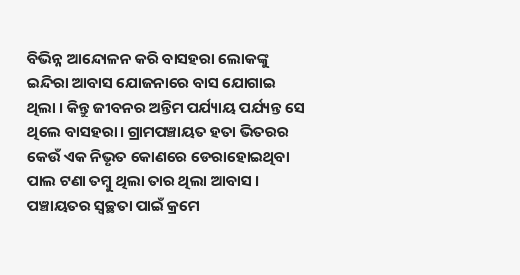ବିଭିନ୍ନ ଆନ୍ଦୋଳନ କରି ବାସହରା ଲୋକଙ୍କୁ ଇନ୍ଦିରା ଆବାସ ଯୋଜନାରେ ବାସ ଯୋଗାଇ ଥିଲା । କିନ୍ତୁ ଜୀବନର ଅନ୍ତିମ ପର୍ଯ୍ୟାୟ ପର୍ଯ୍ୟନ୍ତ ସେ ଥିଲେ ବାସହରା। ଗ୍ରାମପଞ୍ଚାୟତ ହତା ଭିତରର କେଉଁ ଏକ ନିଭୃତ କୋଣରେ ଡେରାହୋଇଥିବା ପାଲ ଟଣା ତମ୍ବୁ ଥିଲା ତାର ଥିଲା ଆବାସ । ପଞ୍ଚାୟତର ସ୍ୱଚ୍ଛତା ପାଇଁ କ୍ରମେ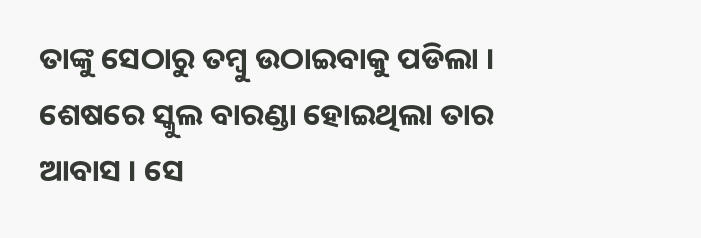ତାଙ୍କୁ ସେଠାରୁ ତମ୍ବୁ ଉଠାଇବାକୁ ପଡିଲା । ଶେଷରେ ସ୍କୁଲ ବାରଣ୍ଡା ହୋଇଥିଲା ତାର ଆବାସ । ସେ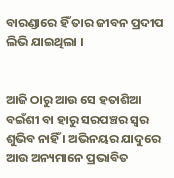ବାରଣ୍ଡାରେ ହିଁ ତାର ଜୀବନ ପ୍ରଦୀପ ଲିଭି ଯାଇଥିଲା ।


ଆଜି ଠାରୁ ଆଉ ସେ ହତାଶିଆ ବଇଁଶୀ ବା ହାରୁ ସରପଞ୍ଚର ସ୍ବର ଶୁଭିବ ନାହିଁ । ଅଭିନୟର ଯାଦୁରେ ଆଉ ଅନ୍ୟମାନେ ପ୍ରଭାବିତ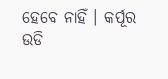ହେବେ ନାହିଁ । କର୍ପୂର ଉଡି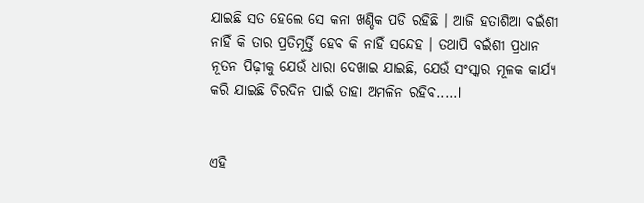ଯାଇଛି ସତ ହେଲେ ସେ କନା ଖଣ୍ଡିକ ପଡି ରହିଛି । ଆଜି ହତାଶିଆ ବଇଁଶୀ ନାହିଁ କି ତାର ପ୍ରତିମୂର୍ତ୍ତି ହେବ କି ନାହିଁ ସନ୍ଦେହ । ତଥାପି ବଇଁଶୀ ପ୍ରଧାନ ନୂତନ ପିଢ଼ୀକୁ ଯେଉଁ ଧାରା ଦେଖାଇ ଯାଇଛି, ଯେଉଁ ସଂସ୍କାର ମୂଳକ କାର୍ଯ୍ୟ କରି ଯାଇଛି ଚିରଦିନ ପାଇଁ ତାହା ଅମଳିନ ରହିବ.....l


ଏହି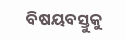ବିଷୟବସ୍ତୁକୁ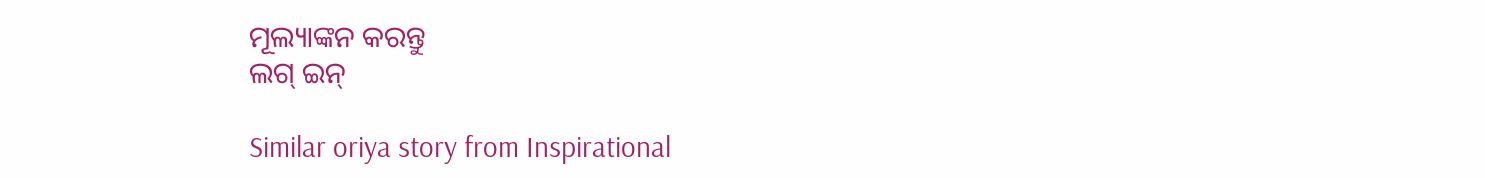ମୂଲ୍ୟାଙ୍କନ କରନ୍ତୁ
ଲଗ୍ ଇନ୍

Similar oriya story from Inspirational